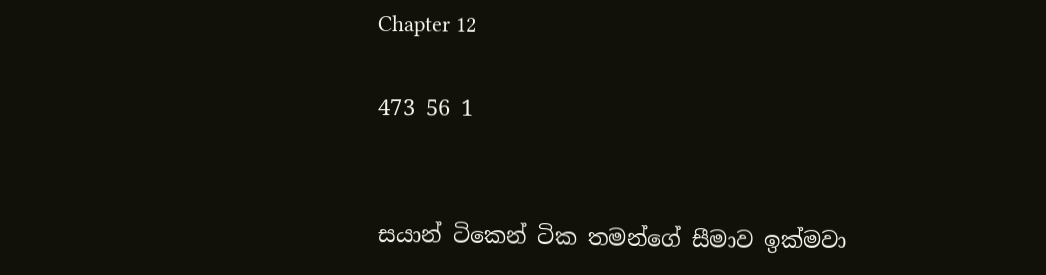Chapter 12

473 56 1


සයාන් ටිකෙන් ටික තමන්ගේ සීමාව ඉක්මවා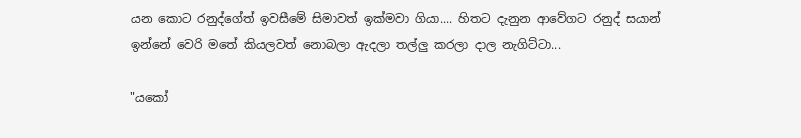යන කොට රනුද්ගේත් ඉවසීමේ සිමාවත් ඉක්මවා ගියා.... හිතට දැනුන ආවේගට රනුද් සයාන් ඉන්නේ වෙරි මතේ කියලවත් නොබලා ඇදලා තල්ලු කරලා දාල නැගිට්ටා...

"යකෝ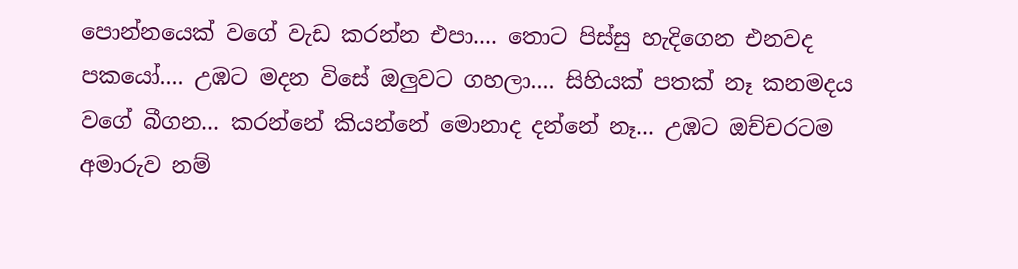පොන්නයෙක් වගේ වැඩ කරන්න එපා.... තොට පිස්සු හැදිගෙන එනවද පකයෝ.... උඹට මදන විසේ ඔලුවට ගහලා.... සිහියක් පතක් නෑ කනමදය වගේ බීගන... කරන්නේ කියන්නේ මොනාද දන්නේ නෑ... උඹට ඔච්චරටම අමාරුව නම්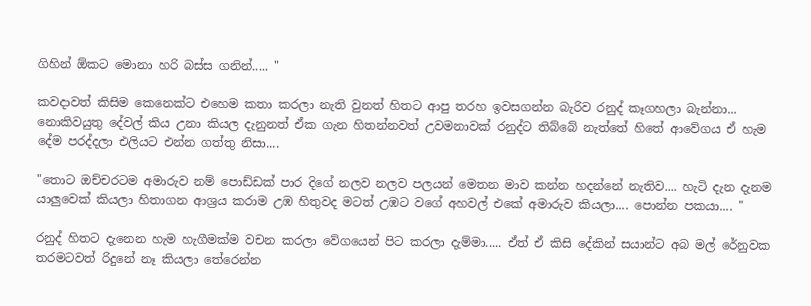ගිහින් ඕකට මොනා හරි බස්ස ගනින්..... "

කවදාවත් කිසිම කෙනෙක්ට එහෙම කතා කරලා නැති වුනත් හිතට ආපු තරහ ඉවසගන්න බැරිව රනුද් කෑගහලා බැන්නා... නොකිවයුතු දේවල් කිය උනා කියල දැනුනත් ඒක ගැන හිතන්නවත් උවමනාවක් රනුද්ට තිබ්බේ නැත්තේ හිතේ ආවේගය ඒ හැම දේම පරද්දලා එලියට එන්න ගත්තු නිසා....

"තොට ඔච්චරටම අමාරුව නම් පොඩ්ඩක් පාර දිගේ නලව නලව පලයන් මෙතන මාව කන්න හදන්නේ නැතිව.... හැටි දැන දැනම යාලුවෙක් කියලා හිතාගන ආශ්‍රය කරාම උඹ හිතුවද මටත් උඹට වගේ අහවල් එකේ අමාරුව කියලා.... පොන්න පකයා.... "

රනුද් හිතට දැනෙන හැම හැගීමක්ම වචන කරලා වේගයෙන් පිට කරලා දැම්මා..... ඒත් ඒ කිසි දේකින් සයාන්ට අබ මල් රේනුවක තරමටවත් රිදුනේ නෑ කියලා තේරෙන්න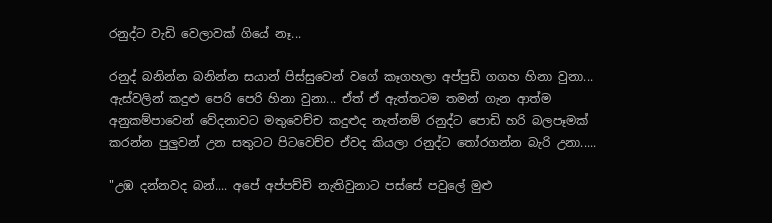රනුද්ට වැඩි වෙලාවක් ගියේ නෑ...

රනුද් බනින්න බනින්න සයාන් පිස්සුවෙන් වගේ කෑගහලා අප්පුඩි ගගහ හිනා වුනා... ඇස්වලින් කදුළු පෙරි පෙරි හිනා වුනා... ඒත් ඒ ඇත්තටම තමන් ගැන ආත්ම අනුකම්පාවෙන් වේදනාවට මතුවෙච්ච කදුළුද නැත්නම් රනුද්ට පොඩි හරි බලපෑමක් කරන්න පුලුවන් උන සතුටට පිටවෙච්ච ඒවද කියලා රනුද්ට තෝරගන්න බැරි උනා.....

"උඹ දන්නවද බන්.... අපේ අප්පච්චි නැතිවුනාට පස්සේ පවුලේ මුළු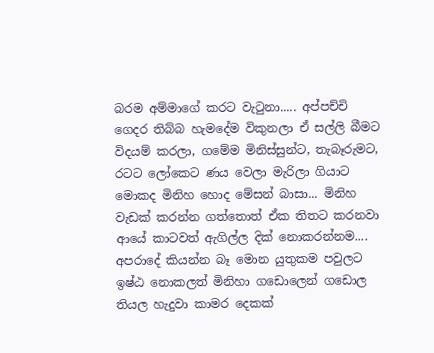බරම අම්මාගේ කරට වැටුනා..... අප්පච්චි ගෙදර තිබ්බ හැමදේම විකුනලා ඒ සල්ලි බීමට විදයම් කරලා, ගමේම මිනිස්සුන්ට, තැබෑරුමට, රටට ලෝකෙට ණය වෙලා මැරිලා ගියාට මොකද මිනිහ හොද මේසන් බාසා... මිනිහ වැඩක් කරන්න ගත්තොත් ඒක තිතට කරනවා ආයේ කාටවත් ඇගිල්ල දික් නොකරන්නම.... අපරාදේ කියන්න බෑ මොන යුතුකම පවුලට ඉෂ්ඨ නොකලත් මිනිහා ගඩොලෙන් ගඩොල තියල හැදුවා කාමර දෙකක්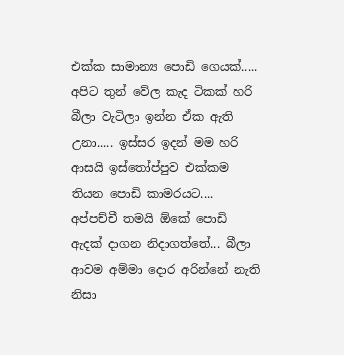එක්ක සාමාන්‍ය පොඩි ගෙයක්.....  අපිට තුන් වේල කැද ටිකක් හරි බීලා වැටිලා ඉන්න ඒක ඇති උනා..... ඉස්සර ඉදන් මම හරි ආසයි ඉස්තෝප්පුව එක්කම තියන පොඩි කාමරයට.... අප්පච්චී තමයි ඕකේ පොඩි ඇදක් දාගන නිදාගත්තේ... බීලා ආවම අම්මා දොර අරින්නේ නැති නිසා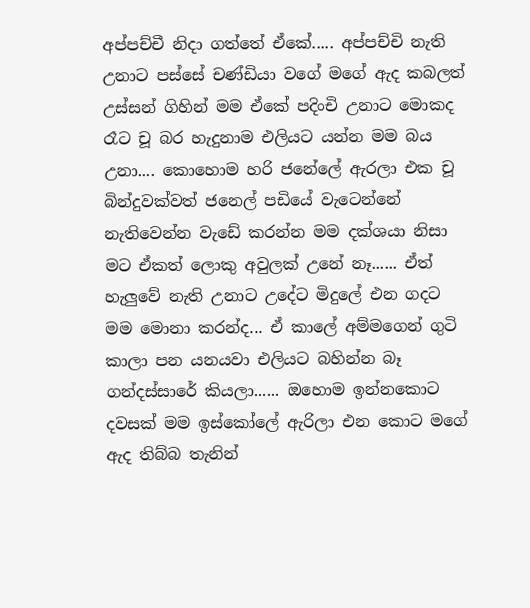අප්පච්චී නිදා ගත්තේ ඒකේ..... අප්පච්චි නැති උනාට පස්සේ චණ්ඩියා වගේ මගේ ඇද කබලත් උස්සන් ගිහින් මම ඒකේ පදිංචි උනාට මොකද රෑට චූ බර හැදුනාම එලියට යන්න මම බය උනා.... කොහොම හරි ජනේලේ ඇරලා එක චූ බින්දුවක්වත් ජනෙල් පඩියේ වැටෙන්නේ නැතිවෙන්න වැඩේ කරන්න මම දක්ශයා නිසා මට ඒකත් ලොකු අවුලක් උනේ නෑ...... ඒත් හැලුවේ නැති උනාට උදේට මිදුලේ එන ගදට මම මොනා කරන්ද... ඒ කාලේ අම්මගෙන් ගුටි කාලා පන යනයවා එලියට බහින්න බෑ ගන්දස්සාරේ කියලා...... ඔහොම ඉන්නකොට දවසක් මම ඉස්කෝලේ ඇරිලා එන කොට මගේ ඇද තිබ්බ තැනින්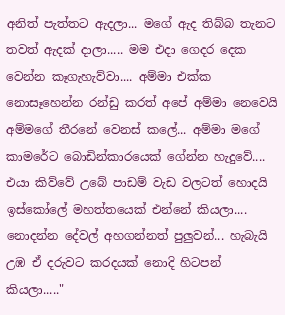අනිත් පැත්තට ඇදලා... මගේ ඇද තිබ්බ තැනට තවත් ඇදක් දාලා..... මම එදා ගෙදර දෙක වෙන්න කෑගැහැව්වා.... අම්මා එක්ක නොසෑහෙන්න රන්ඩු කරත් අපේ අම්මා නෙවෙයි අම්මගේ තීරනේ වෙනස් කලේ... අම්මා මගේ කාමරේට බොඩින්කාරයෙක් ගේන්න හැදුවේ.... එයා කිව්වේ උබේ පාඩම් වැඩ වලටත් හොදයි ඉස්කෝලේ මහත්තයෙක් එන්නේ කියලා.... නොදන්න දේවල් අහගන්නත් පුලුවන්... හැබැයි උඹ ඒ දරුවට කරදයක් නොදි හිටපන් කියලා....."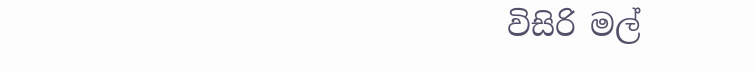විසිරි මල්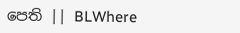පෙති || BLWhere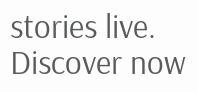stories live. Discover now